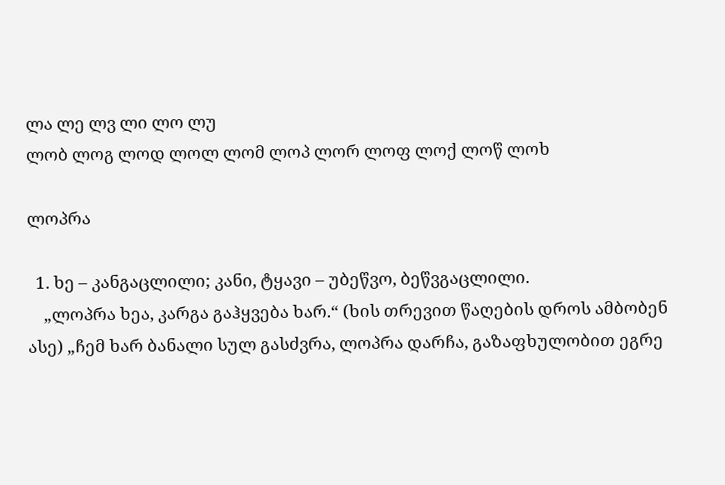ლა ლე ლვ ლი ლო ლუ
ლობ ლოგ ლოდ ლოლ ლომ ლოპ ლორ ლოფ ლოქ ლოწ ლოხ

ლოპრა

  1. ხე – კანგაცლილი; კანი, ტყავი – უბეწვო, ბეწვგაცლილი.
    „ლოპრა ხეა, კარგა გაჰყვება ხარ.“ (ხის თრევით წაღების დროს ამბობენ ასე) „ჩემ ხარ ბანალი სულ გასძვრა, ლოპრა დარჩა, გაზაფხულობით ეგრე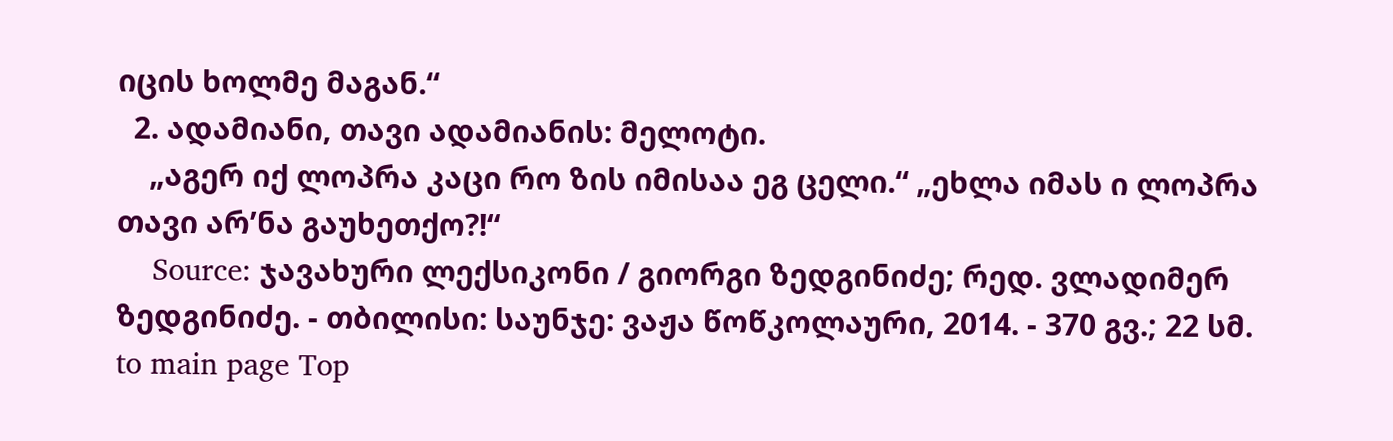იცის ხოლმე მაგან.“
  2. ადამიანი, თავი ადამიანის: მელოტი.
    „აგერ იქ ლოპრა კაცი რო ზის იმისაა ეგ ცელი.“ „ეხლა იმას ი ლოპრა თავი არ’ნა გაუხეთქო?!“
    Source: ჯავახური ლექსიკონი / გიორგი ზედგინიძე; რედ. ვლადიმერ ზედგინიძე. - თბილისი: საუნჯე: ვაჟა წოწკოლაური, 2014. - 370 გვ.; 22 სმ.
to main page Top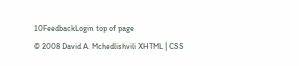10FeedbackLogin top of page
© 2008 David A. Mchedlishvili XHTML | CSS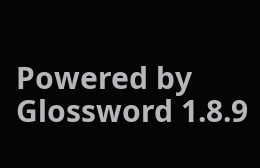Powered by Glossword 1.8.9